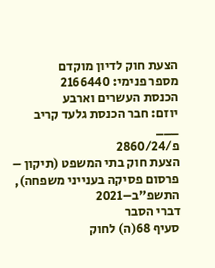הצעת חוק לדיון מוקדם
מספר פנימי: 2166440
הכנסת העשרים וארבע
יוזם: חבר הכנסת גלעד קריב
___
פ/2860/24
הצעת חוק בתי המשפט (תיקון – פרסום פסיקה בענייני משפחה), התשפ"ב–2021
דברי הסבר
סעיף 68(ה) לחוק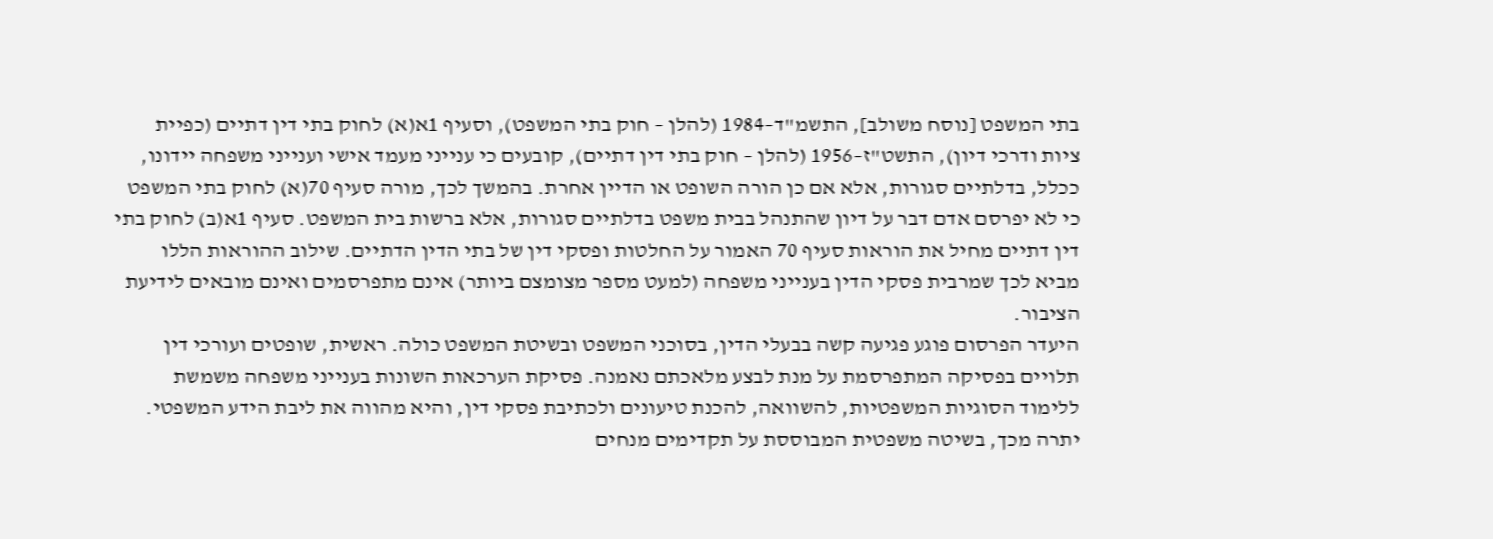בתי המשפט [נוסח משולב], התשמ"ד–1984 (להלן – חוק בתי המשפט), וסעיף 1א(א) לחוק בתי דין דתיים (כפיית ציות ודרכי דיון), התשט"ז–1956 (להלן – חוק בתי דין דתיים), קובעים כי ענייני מעמד אישי וענייני משפחה יידונו, ככלל, בדלתיים סגורות, אלא אם כן הורה השופט או הדיין אחרת. בהמשך לכך, מורה סעיף 70(א) לחוק בתי המשפט כי לא יפרסם אדם דבר על דיון שהתנהל בבית משפט בדלתיים סגורות, אלא ברשות בית המשפט. סעיף 1א(ב) לחוק בתי דין דתיים מחיל את הוראות סעיף 70 האמור על החלטות ופסקי דין של בתי הדין הדתיים. שילוב ההוראות הללו מביא לכך שמרבית פסקי הדין בענייני משפחה (למעט מספר מצומצם ביותר) אינם מתפרסמים ואינם מובאים לידיעת הציבור.
היעדר הפרסום פוגע פגיעה קשה בבעלי הדין, בסוכני המשפט ובשיטת המשפט כולה. ראשית, שופטים ועורכי דין תלויים בפסיקה המתפרסמת על מנת לבצע מלאכתם נאמנה. פסיקת הערכאות השונות בענייני משפחה משמשת ללימוד הסוגיות המשפטיות, להשוואה, להכנת טיעונים ולכתיבת פסקי דין, והיא מהווה את ליבת הידע המשפטי. יתרה מכך, בשיטה משפטית המבוססת על תקדימים מנחים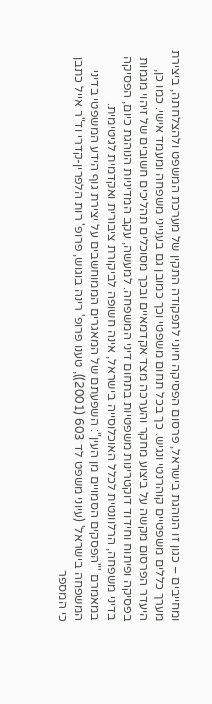ומחייבים – כגון זו הנוהגת בישראל, פרסום הפסיקה חיוני לתפקודה התקין של מערכת המשפט ולהצלחתה, ביצירת מערך כללים משפטיים קוהרנטי ונגיש. כך בכל תחום משפטי וכך כמובן גם בענייני משפחה ומעמד אישי. כמו כן, היעדר הפרסום מקשה על ביצוע מחקר והערכה מצד אקדמאיים ובכך מסוכלים תהליכים חשובים של זיהוי מגמות בפסיקה ופיתוח וחידוד דוקטרינות משפטיות בתחום דיני המשפחה. למעשה, עקב המדיניות הנוהגת כיום, הפסיקה בדיני משפחה, הרלוונטית לכלל האוכלוסייה בישראל, אינה חשופה לביקורת ציבורית ואקדמית לגיטימית.
במאמרם '"הפסקים הסמויים מן העין": השפעתם של המאגרים הממוחשבים על יצירת גוף הידע המשפטי בדיני המשפחה בישראל' (עיוני משפט לד 603 (2001)), טענו פרופ' רינה בוגוש, פרופ' רות הלפרין-קדרי וד"ר אייל כתבן כי המספר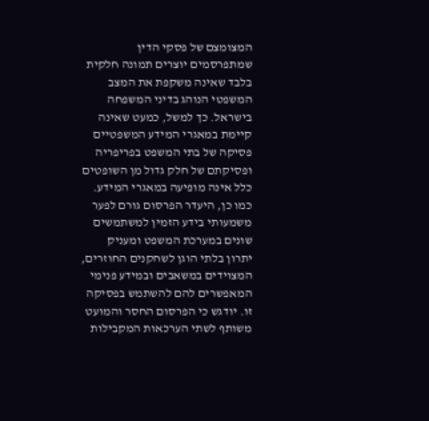המצומצם של פסקי הדין שמתפרסמים יוצרים תמונה חלקית בלבד שאינה משקפת את המצב המשפטי הנוהג בדיני המשפחה בישראל. כך למשל, כמעט שאינה קיימת במאגרי המידע המשפטיים פסיקה של בתי המשפט בפריפריה ופסיקתם של חלק גדול מן השופטים כלל אינה מופיעה במאגרי המידע.
כמו כן, היעדר הפרסום גורם לפער משמעותי בידע הזמין למשתמשים שונים במערכת המשפט ומעניק יתרון בלתי הוגן לשחקנים החוזרים, המצוידים במשאבים ובמידע פנימי המאפשרים להם להשתמש בפסיקה זו. יודגש כי הפרסום החסר והמועט משותף לשתי הערכאות המקבילות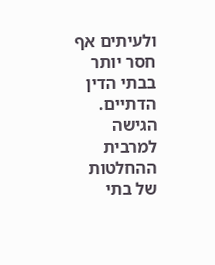ולעיתים אף חסר יותר בבתי הדין הדתיים. הגישה למרבית ההחלטות של בתי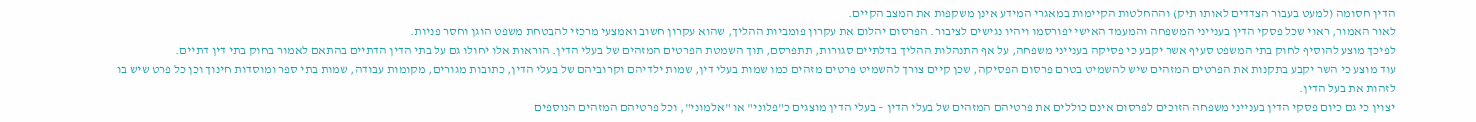הדין חסומה (למעט בעבור הצדדים לאותו תיק) וההחלטות הקיימות במאגרי המידע אינן משקפות את המצב הקיים.
לאור האמור, ראוי שכל פסקי הדין בענייני המשפחה והמעמד האישי יפורסמו ויהיו נגישים לציבור. הפרסום יהלום את עקרון פומביות ההליך, שהוא עקרון חשוב ואמצעי מרכזי להבטחת משפט הוגן וחסר פניות.
לפיכך מוצע להוסיף לחוק בתי המשפט סעיף אשר יקבע כי פסיקה בענייני משפחה, על אף התנהלות ההליך בדלתיים סגורות, תתפרסם, תוך השמטת הפרטים המזהים של בעלי הדין. הוראות אלו יחולו גם על בתי הדין הדתיים בהתאם לאמור בחוק בתי דין דתיים.
עוד מוצע כי השר יקבע בתקנות את הפרטים המזהים שיש להשמיט בטרם פרסום הפסיקה, שכן קיים צורך להשמיט פרטים מזהים כמו שמות בעלי דין, שמות ילדיהם וקרוביהם של בעלי הדין, כתובות מגורים, מקומות עבודה, שמות בתי ספר ומוסדות חינוך וכן כל פרט שיש בו לזהות את בעל הדין.
יצוין כי גם כיום פסקי הדין בענייני משפחה הזוכים לפרסום אינם כוללים את פרטיהם המזהים של בעלי הדין – בעלי הדין מוצגים כ"פלוני" או "אלמוני", וכל פרטיהם המזהים הנוספים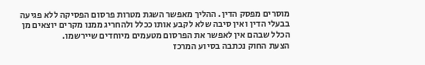מוסרים מפסק הדין. ההליך מאפשר השגת מטרות פרסום הפסיקה ללא פגיעה בבעלי הדין ואין סיבה שלא לקבע אותו ככלל ולהחריג ממנו מקרים יוצאים מן הכלל שבהם אין לאפשר את הפרסום מטעמים מיוחדים שיירשמו.
הצעת החוק נכתבה בסיוע המרכז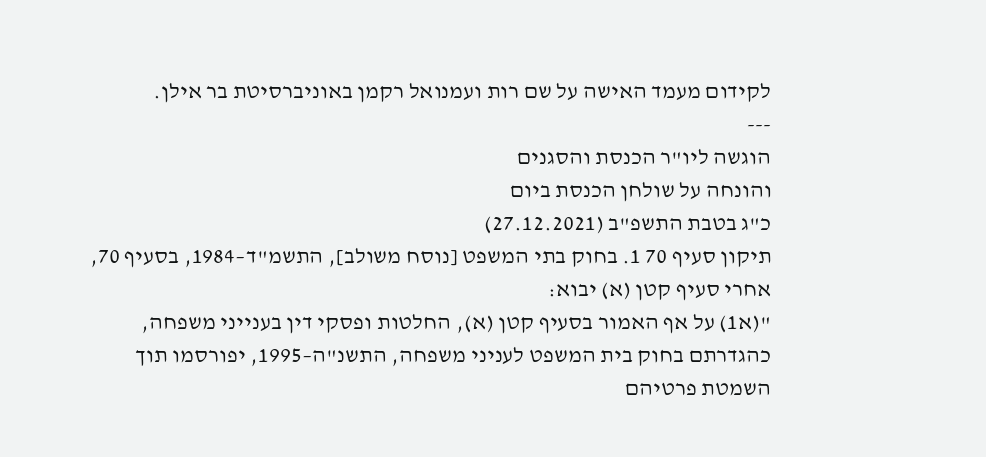לקידום מעמד האישה על שם רות ועמנואל רקמן באוניברסיטת בר אילן.
---
הוגשה ליו"ר הכנסת והסגנים
והונחה על שולחן הכנסת ביום
כ"ג בטבת התשפ"ב (27.12.2021)
תיקון סעיף 70 1. בחוק בתי המשפט [נוסח משולב], התשמ"ד–1984, בסעיף 70, אחרי סעיף קטן (א) יבוא:
"(א1) על אף האמור בסעיף קטן (א), החלטות ופסקי דין בענייני משפחה, כהגדרתם בחוק בית המשפט לעניני משפחה, התשנ"ה–1995, יפורסמו תוך השמטת פרטיהם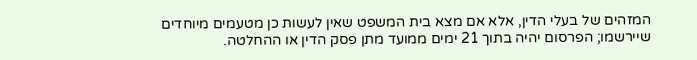המזהים של בעלי הדין, אלא אם מצא בית המשפט שאין לעשות כן מטעמים מיוחדים שיירשמו; הפרסום יהיה בתוך 21 ימים ממועד מתן פסק הדין או ההחלטה.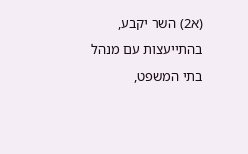(א2) השר יקבע, בהתייעצות עם מנהל בתי המשפט,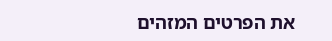את הפרטים המזהים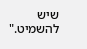שיש להשמיט."